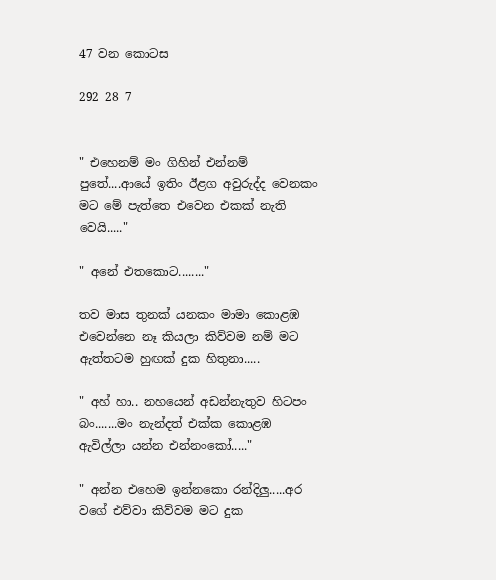47 වන කොටස

292 28 7


" එහෙනම් මං ගිහින් එන්නම් පුතේ....ආයේ ඉතිං ඊළග අවුරුද්ද වෙනකං මට මේ පැත්තෙ එවෙන එකක් නැති වෙයි....."

" අනේ එතකොට........"

තව මාස තුනක් යනකං මාමා කොළඹ එවෙන්නෙ නෑ කියලා කිව්වම නම් මට ඇත්තටම හුඟක් දුක හිතුනා.....

" අහ් හා.. නහයෙන් අඩන්නැතුව හිටපං බං.......මං නැන්දත් එක්ක කොළඹ ඇවිල්ලා යන්න එන්නංකෝ....."

" අන්න එහෙම ඉන්නකො රන්දිලු.....අර වගේ එව්වා කිව්වම මට දුක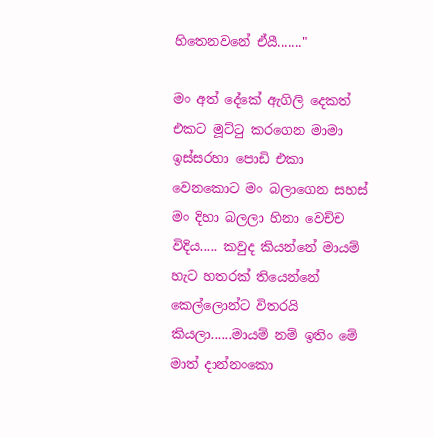හිතෙනවනේ ඒයී......."

මං අත් දේකේ ඇගිලි දෙකත් එකට මූට්ටු කරගෙන මාමා ඉස්සරහා පොඩි එකා වෙනකොට මං බලාගෙන සහස් මං දිහා බලලා හිනා වෙච්ච විදිය..... කවුද කියන්නේ මායම් හැට හතරක් තියෙන්නේ කෙල්ලොන්ට විතරයි කියලා......මායම් නම් ඉතිං මේ මාත් දාන්නංකො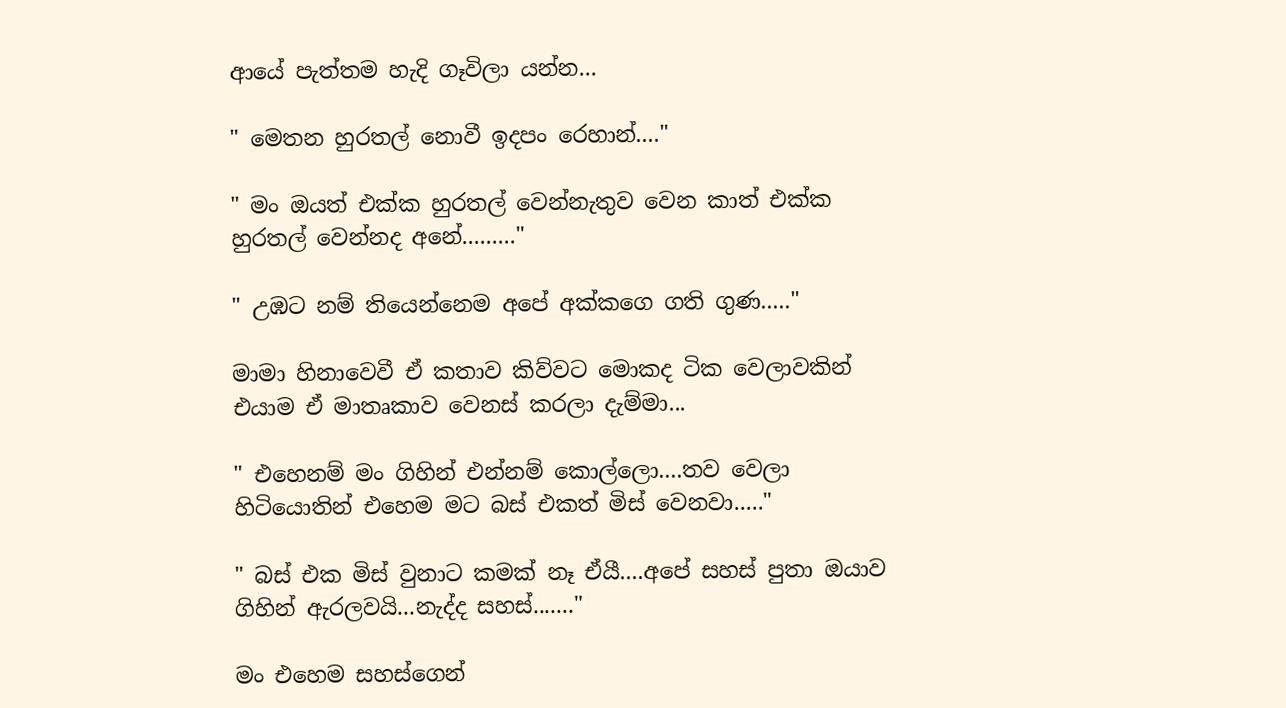ආයේ පැත්තම හැදි ගෑවිලා යන්න...

" මෙතන හුරතල් නොවී ඉදපං රෙහාන්...."

" මං ඔයත් එක්ක හුරතල් වෙන්නැතුව වෙන කාත් එක්ක හුරතල් වෙන්නද අනේ........."

" උඹට නම් තියෙන්නෙම අපේ අක්කගෙ ගති ගුණ....."

මාමා හිනාවෙවී ඒ කතාව කිව්වට මොකද ටික වෙලාවකින් එයාම ඒ මාතෘකාව වෙනස් කරලා දැම්මා...

" එහෙනම් මං ගිහින් එන්නම් කොල්ලො....තව වෙලා හිටියොතින් එහෙම මට බස් එකත් මිස් වෙනවා....."

" බස් එක මිස් වුනාට කමක් නෑ ඒයී....අපේ සහස් පුතා ඔයාව ගිහින් ඇරලවයි...නැද්ද සහස්......."

මං එහෙම සහස්ගෙන්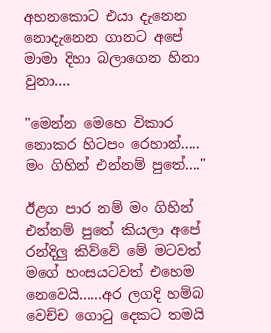අහනකොට එයා දැනෙන නොදැනෙන ගානට අපේ මාමා දිහා බලාගෙන හිනා වුනා....

"මෙන්න මෙහෙ විකාර නොකර හිටපං රෙහාන්..... මං ගිහින් එන්නම් පුතේ...."

ඊළග පාර නම් මං ගිහින් එන්නම් පුතේ කියලා අපේ රන්දිලු කිව්වේ මේ මටවත් මගේ හංසයටවත් එහෙම නෙවෙයි......අර ලගදි හම්බ වෙච්ච ගොටු දෙකට තමයි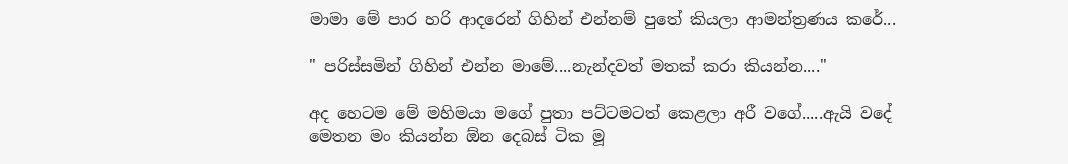මාමා මේ පාර හරි ආදරෙන් ගිහින් එන්නම් පුතේ කියලා ආමන්ත්‍රණය කරේ...

" පරිස්සමින් ගිහින් එන්න මාමේ....නැන්දවත් මතක් කරා කියන්න...."

අද හෙටම මේ මහිමයා මගේ පුතා පට්ටමටත් කෙළලා අරී වගේ.....ඇයි වදේ මෙතන මං කියන්න ඕන දෙබස් ටික මූ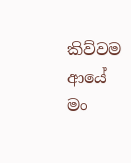කිව්වම ආයේ මං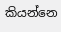කියන්නෙ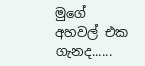මුගේ අහවල් එක ගැනද......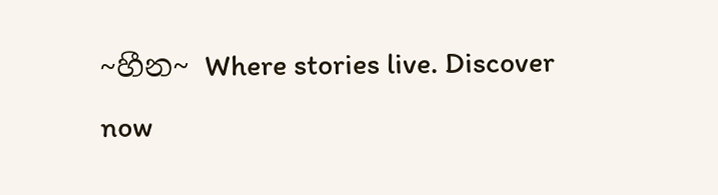~හීන~ Where stories live. Discover now